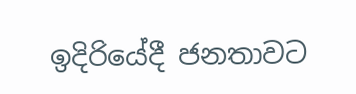ඉදිරියේදී ජනතාවට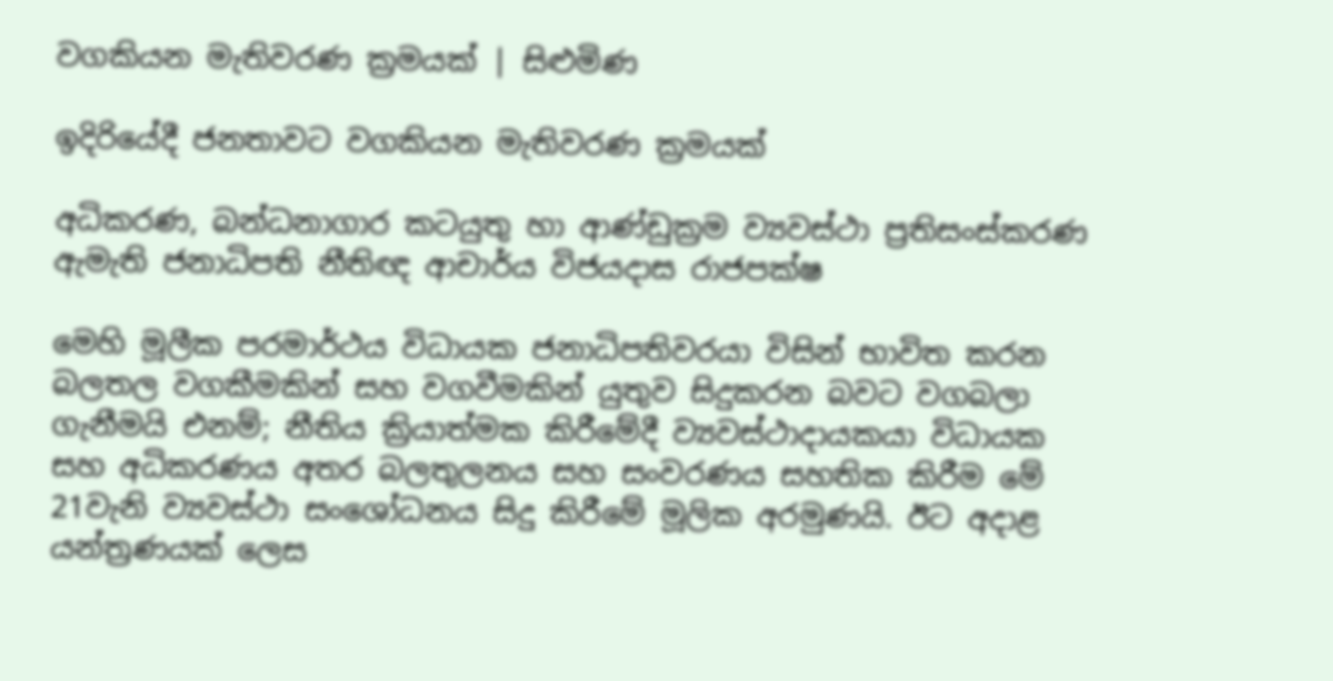වගකියන මැතිවරණ ක්‍රමයක් | සිළුමිණ

ඉදිරියේදී ජනතාවට වගකියන මැතිවරණ ක්‍රමයක්

අධිකරණ, බන්ධනාගාර කටයුතු හා ආණ්ඩුක්‍රම ව්‍යවස්ථා ප්‍රතිසංස්කරණ ඇමැති ජනාධිපති නීතිඥ ආචාර්ය විජයදාස රාජපක්ෂ

මෙහි මූලීක පරමාර්ථය විධායක ජනාධිපතිවරයා විසින් භාවිත කරන බලතල වගකීමකින් සහ වගවීමකින් යුතුව සිදුකරන බවට වගබලා ගැනීමයි එනම්; නීතිය ක්‍රියාත්මක කිරීමේදී ව්‍යවස්ථාදායකයා විධායක සහ අධිකරණය අතර බලතුලනය සහ සංවරණය සහතික කිරීම මේ 21වැනි ව්‍යවස්ථා සංශෝධනය සිදු කිරීමේ මූලික අරමුණයි. ඊට අදාළ යන්ත්‍රණයක් ලෙස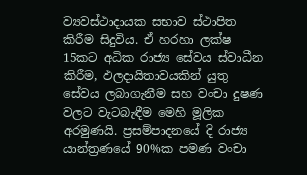ව්‍යවස්ථාදායක සභාව ස්ථාපිත කිරීම සිදුවිය. ඒ හරහා ලක්ෂ 15කට අධික රාජ්‍ය සේවය ස්වාධීන කිරීම, ඵලදායිතාවයකින් යුතු සේවය ලබාගැනීම සහ වංචා දුෂණ වලට වැටබැඳීම මෙහි මූලික අරමුණයි. ප්‍රසම්පාදනයේ දි රාජ්‍ය යාන්ත්‍රණයේ 90%ක පමණ වංචා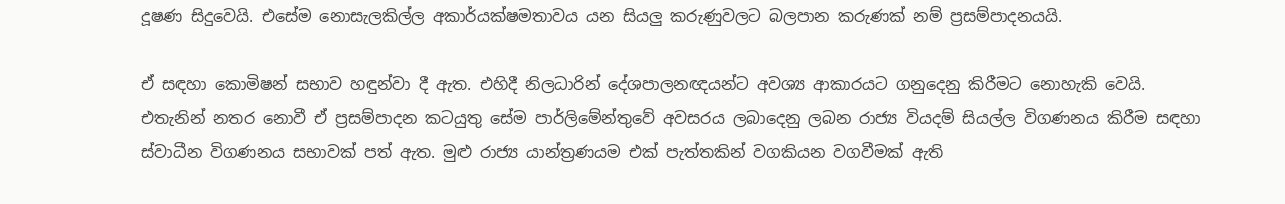දූෂණ සිදුවෙයි. එසේම නොසැලකිල්ල අකාර්යක්ෂමතාවය යන සියලු කරුණුවලට බලපාන කරුණක් නම් ප්‍රසම්පාදනයයි.

ඒ සඳහා කොමිෂන් සභාව හඳුන්වා දී ඇත. එහිදී නිලධාරින් දේශපාලනඥයන්ට අවශ්‍ය ආකාරයට ගනුදෙනු කිරීමට නොහැකි වෙයි. එතැනින් නතර නොවී ඒ ප්‍රසම්පාදන කටයුතු සේම පාර්ලිමේන්තුවේ අවසරය ලබාදෙනු ලබන රාජ්‍ය වියදම් සියල්ල විගණනය කිරීම සඳහා ස්වාධීන විගණනය සභාවක් පත් ඇත. මුළු රාජ්‍ය යාන්ත්‍රණයම එක් පැත්තකින් වගකියන වගවීමක් ඇති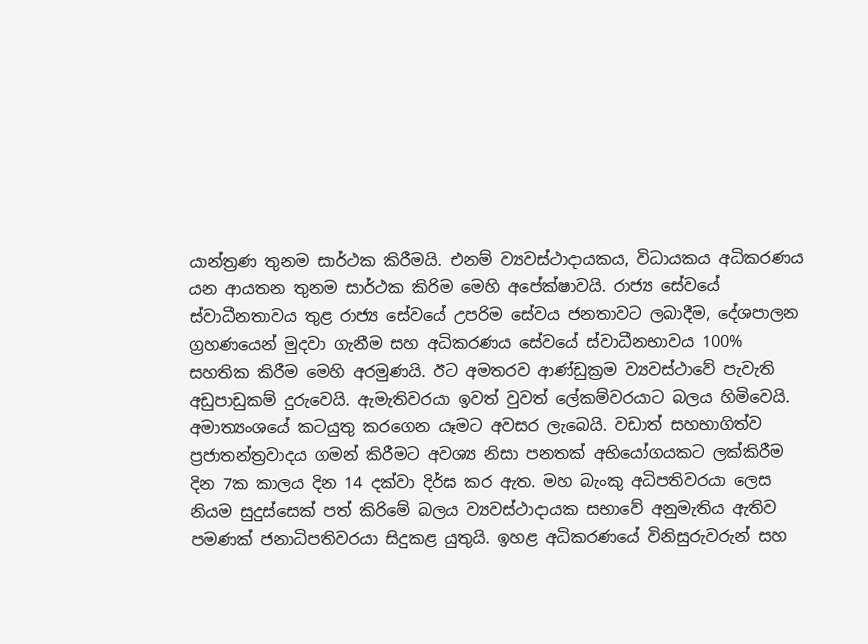යාන්ත්‍රණ තුනම සාර්ථක කිරීමයි. එනම් ව්‍යවස්ථාදායකය, විධායකය අධිකරණය යන ආයතන තුනම සාර්ථක කිරිම මෙහි අපේක්ෂාවයි. රාජ්‍ය සේවයේ ස්වාධීනතාවය තුළ රාජ්‍ය සේවයේ උපරිම සේවය ජනතාවට ලබාදීම, දේශපාලන ග්‍රහණයෙන් මුදවා ගැනීම සහ අධිකරණය සේවයේ ස්වාධීනභාවය 100% සහතික කිරීම මෙහි අරමුණයි. ඊට අමතරව ආණ්ඩුක්‍රම ව්‍යවස්ථාවේ පැවැති අඩුපාඩුකම් දුරුවෙයි. ඇමැතිවරයා ඉවත් වුවත් ලේකම්වරයාට බලය හිමිවෙයි. අමාත්‍යංශයේ කටයුතු කරගෙන යෑමට අවසර ලැබෙයි. වඩාත් සහභාගිත්ව ප්‍රජාතන්ත්‍රවාදය ගමන් කිරීමට අවශ්‍ය නිසා පනතක් අභියෝගයකට ලක්කිරීම දින 7ක කාලය දින 14 දක්වා දිර්ඝ කර ඇත. මහ බැංකු අධිපතිවරයා ලෙස නියම සුදුස්සෙක් පත් කිරිමේ බලය ව්‍යවස්ථාදායක සභාවේ අනුමැතිය ඇතිව පමණක් ජනාධිපතිවරයා සිදුකළ යුතුයි. ඉහළ අධිකරණයේ විනිසුරුවරුන් සහ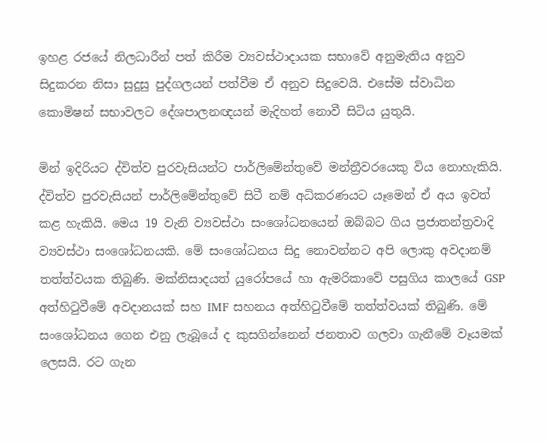ඉහළ රජයේ නිලධාරීන් පත් කිරීම ව්‍යවස්ථාදායක සභාවේ අනුමැතිය අනුව සිදුකරන නිසා සුදුසු පුද්ගලයන් පත්වීම ඒ අනුව සිදුවෙයි. එසේම ස්වාධින කොමිෂන් සභාවලට දේශපාලනඥයන් මැදිහත් නොවී සිටිය යුතුයි.

මින් ඉදිරියට ද්විත්ව පුරවැසියන්ට පාර්ලිමේන්තුවේ මන්ත්‍රීවරයෙකු විය නොහැකියි. ද්විත්ව පුරවැසියන් පාර්ලිමේන්තුවේ සිටී නම් අධිකරණයට යෑමෙන් ඒ අය ඉවත් කළ හැකියි. මෙය 19 වැනි ව්‍යවස්ථා සංශෝධනයෙන් ඔබ්බට ගිය ප්‍රජාතන්ත්‍රවාදි ව්‍යවස්ථා සංශෝධනයකි. මේ සංශෝධනය සිදු නොවන්නට අපි ලොකු අවදානම් තත්ත්වයක තිබුණි. මක්නිසාදයත් යුරෝපයේ හා ඇමරිකාවේ පසුගිය කාලයේ GSP අත්හිටුවීමේ අවදානයක් සහ IMF සහනය අත්හිටුවීමේ තත්ත්වයක් තිබුණි. මේ සංශෝධනය ගෙන එනු ලැබූයේ ද කුසගින්නෙන් ජනතාව ගලවා ගැනීමේ වෑයමක් ලෙසයි. රට ගැන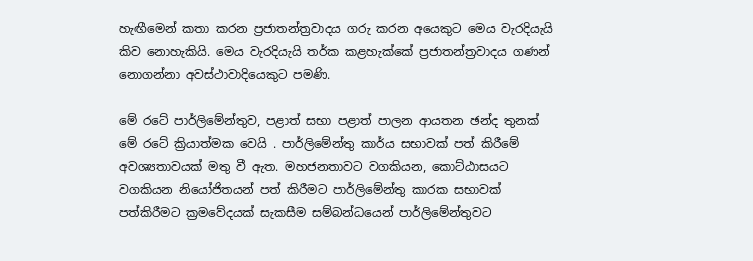හැඟීමෙන් කතා කරන ප්‍රජාතන්ත්‍රවාදය ගරු කරන අයෙකුට මෙය වැරදියැයි කිව නොහැකියි. මෙය වැරදියැයි තර්ක කළහැක්කේ ප්‍රජාතන්ත්‍රවාදය ගණන් නොගන්නා අවස්ථාවාදියෙකුට පමණි.

මේ රටේ පාර්ලිමේන්තුව, පළාත් සභා පළාත් පාලන ආයතන ඡන්ද තුනක් මේ රටේ ක්‍රියාත්මක වෙයි . පාර්ලිමේන්තු කාර්ය සභාවක් පත් කිරීමේ අවශ්‍යතාවයක් මතු වී ඇත. මහජනතාවට වගකියන, කොට්ඨාසයට වගකියන නියෝජිතයන් පත් කිරීමට පාර්ලිමේන්තු කාරක සභාවක් පත්කිරීමට ක්‍රමවේදයක් සැකසීම සම්බන්ධයෙන් පාර්ලිමේන්තුවට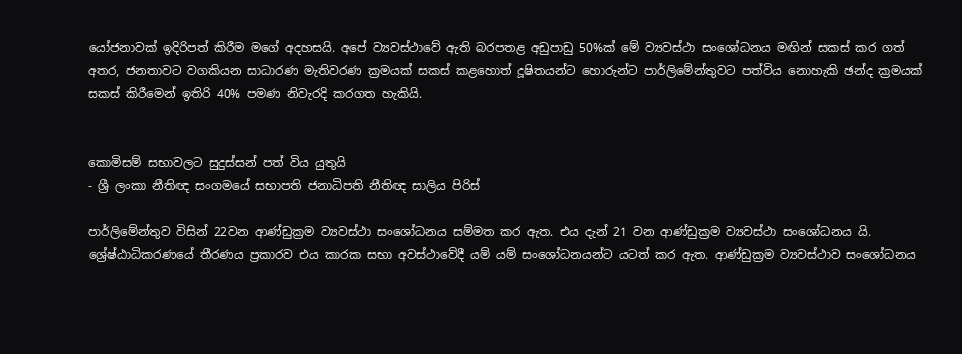යෝජනාවක් ඉදිරිපත් කිරීම මගේ අදහසයි. අපේ ව්‍යවස්ථාවේ ඇති බරපතළ අඩුපාඩු 50%ක් මේ ව්‍යවස්ථා සංශෝධනය මඟින් සකස් කර ගත් අතර, ජනතාවට වගකියන සාධාරණ මැතිවරණ ක්‍රමයක් සකස් කළහොත් දූෂිතයන්ට හොරුන්ට පාර්ලිමේන්තුවට පත්විය නොහැකි ඡන්ද ක්‍රමයක් සකස් කිරීමෙන් ඉතිරි 40% පමණ නිවැරදි කරගත හැකියි.


කොමිසම් සභාවලට සුදුස්සන් පත් විය යුතුයි
- ශ්‍රී ලංකා නීතිඥ සංගමයේ සභාපති ජනාධිපති නීතිඥ සාලිය පිරිස්

පාර්ලිමේන්තුව විසින් 22වන ආණ්ඩුක්‍රම ව්‍යවස්ථා සංශෝධනය සම්මත කර ඇත. එය දැන් 21 වන ආණ්ඩුක්‍රම ව්‍යවස්ථා සංශෝධනය යි. ශ්‍රේෂ්ඨාධිකරණයේ තීරණය ප්‍රකාරව එය කාරක සභා අවස්ථාවේදී යම් යම් සංශෝධනයන්ට යටත් කර ඇත. ආණ්ඩුක්‍රම ව්‍යවස්ථාව සංශෝධනය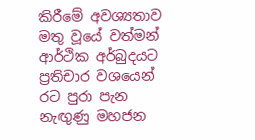කිරීමේ අවශ්‍යතාව මතු වූයේ වත්මන් ආර්ථික අර්බුදයට ප්‍රතිචාර වශයෙන් රට පුරා පැන නැඟුණු මහජන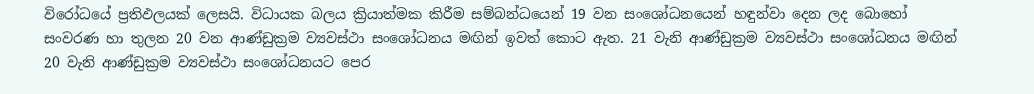විරෝධයේ ප්‍රතිඵලයක් ලෙසයි. විධායක බලය ක්‍රියාත්මක කිරීම සම්බන්ධයෙන් 19 වන සංශෝධනයෙන් හඳුන්වා දෙන ලද බොහෝ සංවරණ හා තුලන 20 වන ආණ්ඩුක්‍රම ව්‍යවස්ථා සංශෝධනය මඟින් ඉවත් කොට ඇත. 21 වැනි ආණ්ඩුක්‍රම ව්‍යවස්ථා සංශෝධනය මඟින් 20 වැනි ආණ්ඩුක්‍රම ව්‍යවස්ථා සංශෝධනයට පෙර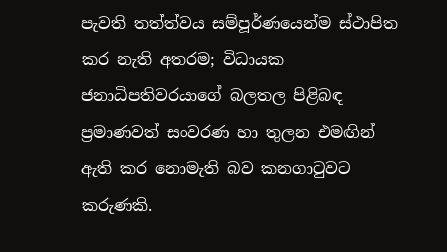පැවති තත්ත්වය සම්පූර්ණයෙන්ම ස්ථාපිත කර නැති අතරම; විධායක ජනාධිපතිවරයාගේ බලතල පිළිබඳ ප්‍රමාණවත් සංවරණ හා තුලන එමඟින් ඇති කර නොමැති බව කනගාටුවට කරුණකි.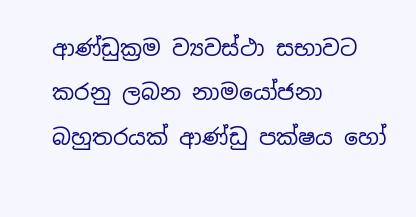ආණ්ඩුක්‍රම ව්‍යවස්ථා සභාවට කරනු ලබන නාමයෝජනා බහුතරයක් ආණ්ඩු පක්ෂය හෝ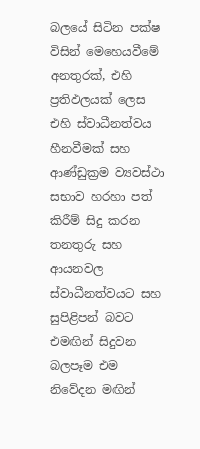බලයේ සිටින පක්ෂ විසින් මෙහෙයවීමේ අනතුරක්, එහි ප්‍රතිඵලයක් ලෙස එහි ස්වාධීනත්වය හීනවීමක් සහ ආණ්ඩුක්‍රම ව්‍යවස්ථා සභාව හරහා පත් කිරීම් සිදු කරන තනතුරු සහ ආයනවල ස්වාධීනත්වයට සහ සුපිළිපන් බවට එමඟින් සිදුවන බලපෑම එම නිවේදන මඟින්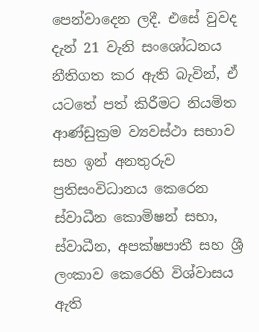පෙන්වාදෙන ලදී. එසේ වුවද දැන් 21 වැනි සංශෝධනය නීතිගත කර ඇති බැවින්, ඒ යටතේ පත් කිරීමට නියමිත ආණ්ඩුක්‍රම ව්‍යවස්ථා සභාව සහ ඉන් අනතුරුව ප්‍රතිසංවිධානය කෙරෙන ස්වාධීන කොමිෂන් සභා, ස්වාධීන, අපක්ෂපාතී සහ ශ්‍රී ලංකාව කෙරෙහි විශ්වාසය ඇති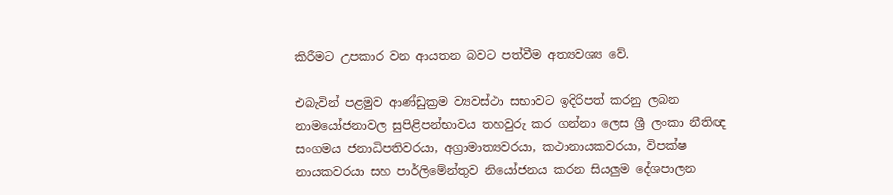කිරීමට උපකාර වන ආයතන බවට පත්වීම අත්‍යවශ්‍ය වේ.

එබැවින් පළමුව ආණ්ඩුක්‍රම ව්‍යවස්ථා සභාවට ඉදිරිපත් කරනු ලබන නාමයෝජනාවල සුපිළිපන්භාවය තහවුරු කර ගන්නා ලෙස ශ්‍රී ලංකා නීතිඥ සංගමය ජනාධිපතිවරයා, අග්‍රාමාත්‍යවරයා, කථානායකවරයා, විපක්ෂ නායකවරයා සහ පාර්ලිමේන්තුව නියෝජනය කරන සියලුම දේශපාලන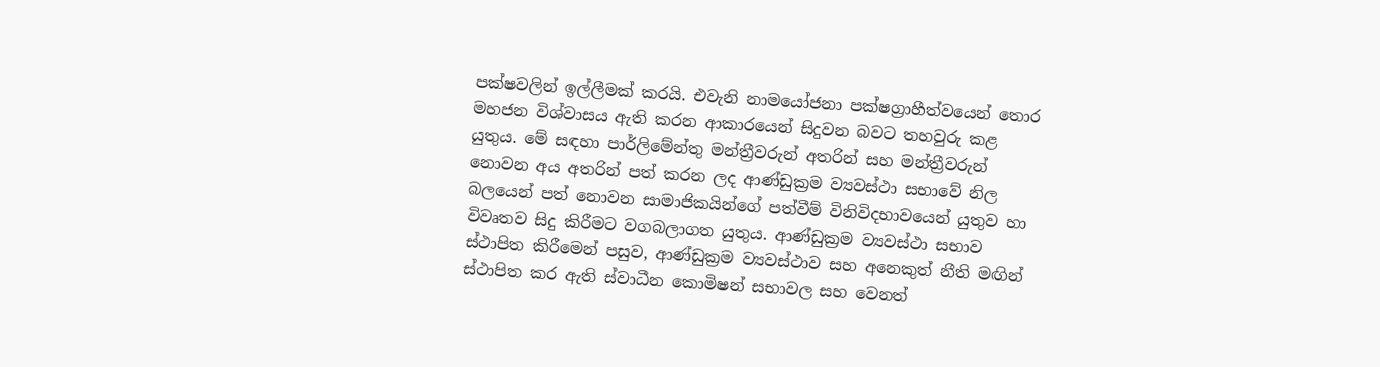පක්ෂවලින් ඉල්ලීමක් කරයි. එවැනි නාමයෝජනා පක්ෂග්‍රාහීත්වයෙන් තොර මහජන විශ්වාසය ඇති කරන ආකාරයෙන් සිදුවන බවට තහවුරු කළ යුතුය. මේ සඳහා පාර්ලිමේන්තු මන්ත්‍රීවරුන් අතරින් සහ මන්ත්‍රීවරුන් නොවන අය අතරින් පත් කරන ලද ආණ්ඩුක්‍රම ව්‍යවස්ථා සභාවේ නිල බලයෙන් පත් නොවන සාමාජිකයින්ගේ පත්වීම් විනිවිදභාවයෙන් යුතුව හා විවෘතව සිදු කිරීමට වගබලාගත යුතුය. ආණ්ඩුක්‍රම ව්‍යවස්ථා සභාව ස්ථාපිත කිරීමෙන් පසුව, ආණ්ඩුක්‍රම ව්‍යවස්ථාව සහ අනෙකුත් නීති මඟින් ස්ථාපිත කර ඇති ස්වාධීන කොමිෂන් සභාවල සහ වෙනත්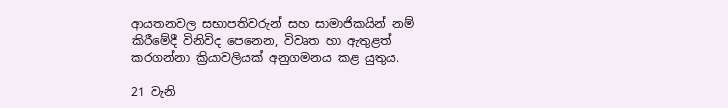ආයතනවල සභාපතිවරුන් සහ සාමාජිකයින් නම් කිරීමේදී විනිවිද පෙනෙන, විවෘත හා ඇතුළත් කරගන්නා ක්‍රියාවලියක් අනුගමනය කළ යුතුය.

21 වැනි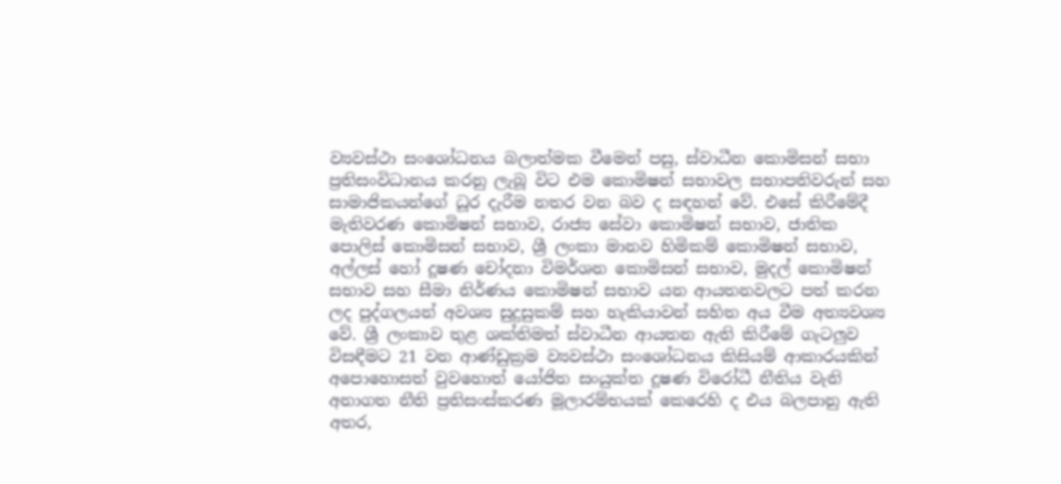ව්‍යවස්ථා සංශෝධනය බලාත්මක වීමෙන් පසු, ස්වාධීන කොමිසන් සභා ප්‍රතිසංවිධානය කරනු ලැබූ විට එම කොමිෂන් සභාවල සභාපතිවරුන් සහ සාමාජිකයන්ගේ ධූර දැරීම නතර වන බව ද සඳහන් වේ. එසේ කිරීමේදී මැතිවරණ කොමිෂන් සභාව, රාජ්‍ය සේවා කොමිෂන් සභාව, ජාතික පොලිස් කොමිසන් සභාව, ශ්‍රී ලංකා මානව හිමිකම් කොමිෂන් සභාව, අල්ලස් හෝ දූෂණ චෝදනා විමර්ශන කොමිසන් සභාව, මුදල් කොමිෂන් සභාව සහ සීමා නිර්ණය කොමිෂන් සභාව යන ආයතනවලට පත් කරන ලද පුද්ගලයන් අවශ්‍ය සුදුසුකම් සහ හැකියාවන් සහිත අය වීම අත්‍යවශ්‍ය වේ. ශ්‍රී ලංකාව තුළ ශක්තිමත් ස්වාධීන ආයතන ඇති කිරීමේ ගැටලුව විසඳීමට 21 වන ආණ්ඩුක්‍රම ව්‍යවස්ථා සංශෝධනය කිසියම් ආකාරයකින් අපොහොසත් වුවහොත් යෝජිත සංයුක්ත දූෂණ විරෝධී නීතිය වැනි අනාගත නීති ප්‍රතිසංස්කරණ මූලාරම්භයක් කෙරෙහි ද එය බලපානු ඇති අතර,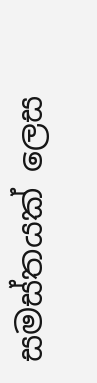සමස්තයක් ලෙස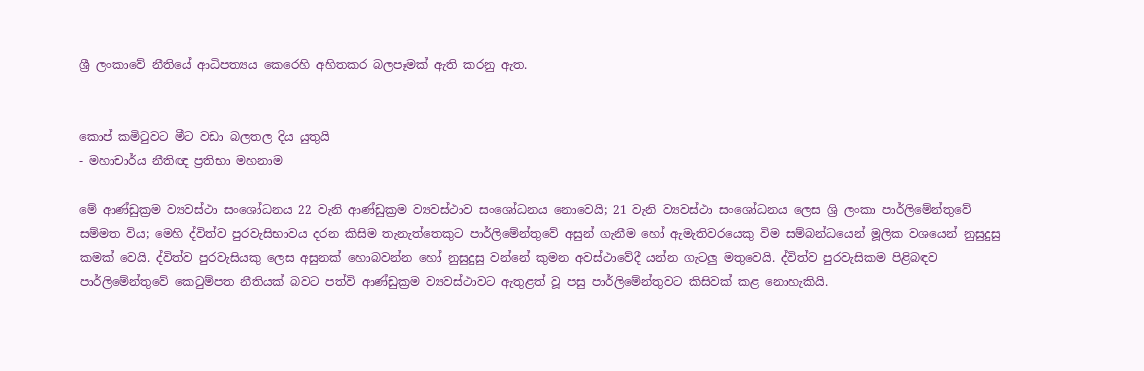ශ්‍රී ලංකාවේ නීතියේ ආධිපත්‍යය කෙරෙහි අහිතකර බලපෑමක් ඇති කරනු ඇත.


කොප් කමිටුවට මීට වඩා බලතල දිය යුතුයි
- මහාචාර්ය නීතිඥ ප්‍රතිභා මහනාම

මේ ආණ්ඩුක්‍රම ව්‍යවස්ථා සංශෝධනය 22 වැනි ආණ්ඩුක්‍රම ව්‍යවස්ථාව සංශෝධනය නොවෙයි; 21 වැනි ව්‍යවස්ථා සංශෝධනය ලෙස ශ්‍රි ලංකා පාර්ලිමේන්තුවේ සම්මත විය; මෙහි ද්විත්ව පුරවැසිභාවය දරන කිසිම තැනැත්තෙකුට පාර්ලිමේන්තුවේ අසුන් ගැනීම හෝ ඇමැතිවරයෙකු විම සම්බන්ධයෙන් මූලික වශයෙන් නුසුදුසු කමක් වෙයි. ද්විත්ව පුරවැසියකු ලෙස අසුනක් හොබවන්න හෝ නුසුදුසු වන්නේ කුමන අවස්ථාවේදී යන්න ගැටලු මතුවෙයි. ද්විත්ව පුරවැසිකම පිළිබඳව පාර්ලිමේන්තුවේ කෙටුම්පත නීතියක් බවට පත්වි ආණ්ඩුක්‍රම ව්‍යවස්ථාවට ඇතුළත් වූ පසු පාර්ලිමේන්තුවට කිසිවක් කළ නොහැකියි.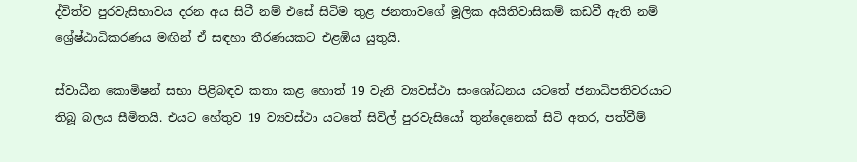ද්විත්ව පුරවැසිභාවය දරන අය සිටී නම් එසේ සිටිම තුළ ජනතාවගේ මූලික අයිතිවාසිකම් කඩවී ඇති නම් ශ්‍රේෂ්ඨාධිකරණය මඟින් ඒ සඳහා තීරණයකට එළඹිය යුතුයි.

ස්වාධීන කොමිෂන් සභා පිළිබඳව කතා කළ හොත් 19 වැනි ව්‍යවස්ථා සංශෝධනය යටතේ ජනාධිපතිවරයාට තිබූ බලය සීමිතයි. එයට හේතුව 19 ව්‍යවස්ථා යටතේ සිවිල් පුරවැසියෝ තුන්දෙනෙක් සිටි අතර, පත්වීම්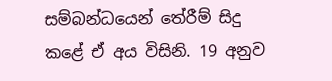සම්බන්ධයෙන් තේරීම් සිදු කළේ ඒ අය විසිනි. 19 අනුව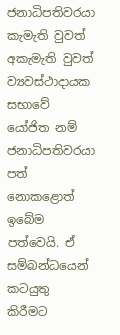ජනාධිපතිවරයා කැමැති වුවත් අකැමැති වුවත් ව්‍යවස්ථාදායක සභාවේ යෝජිත නම් ජනාධිපතිවරයා පත් නොකළොත් ඉබේම පත්වෙයි. ඒ සම්බන්ධයෙන් කටයුතු කිරීමට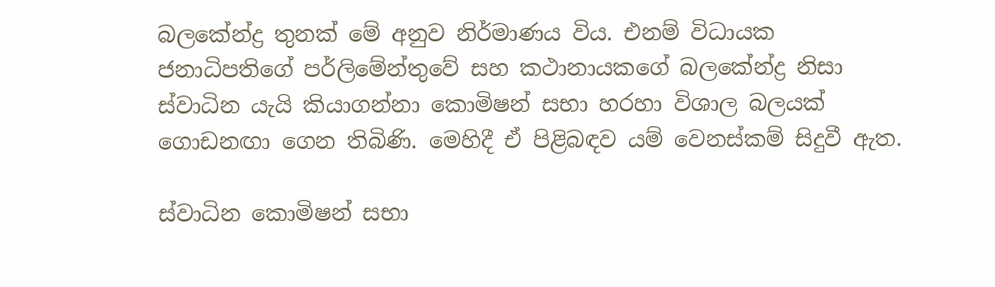බලකේන්ද්‍ර තුනක් මේ අනුව නිර්මාණය විය. එනම් විධායක ජනාධිපතිගේ පර්ලිමේන්තුවේ සහ කථානායකගේ බලකේන්ද්‍ර නිසා ස්වාධින යැයි කියාගන්නා කොමිෂන් සභා හරහා විශාල බලයක් ගොඩනඟා ගෙන තිබිණි. මෙහිදී ඒ පිළිබඳව යම් වෙනස්කම් සිදුවී ඇත.

ස්වාධින කොමිෂන් සභා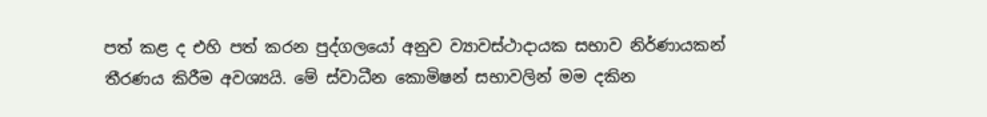පත් කළ ද එහි පත් කරන පුද්ගලයෝ අනුව ව්‍යාවස්ථාදායක සභාව නිර්ණායකන් තීරණය කිරීම අවශ්‍යයි. මේ ස්වාධීන කොමිෂන් සභාවලින් මම දකින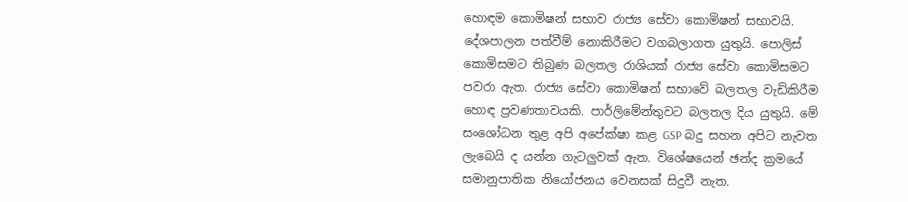හොඳම කොමිෂන් සභාව රාජ්‍ය සේවා කොමිෂන් සභාවයි. දේශපාලන පත්වීම් නොකිරීමට වගබලාගත යුතුයි. පොලිස් කොමිසමට තිබුණ බලතල රාශියක් රාජ්‍ය සේවා කොමිසමට පවරා ඇත. රාජ්‍ය සේවා කොමිෂන් සභාවේ බලතල වැඩිකිරීම හොඳ ප්‍රවණතාවයකි. පාර්ලිමේන්තුවට බලතල දිය යුතුයි. මේ සංශෝධන තුළ අපි අපේක්ෂා කළ GSP බදු සහන අපිට නැවත ලැබෙයි ද යන්න ගැටලුවක් ඇත. විශේෂයෙන් ඡන්ද ක්‍රමයේ සමානුපාතික නියෝජනය වෙනසක් සිදුවී නැත.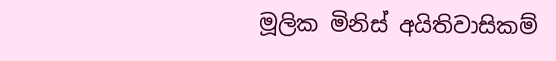මූලික මිනිස් අයිතිවාසිකම්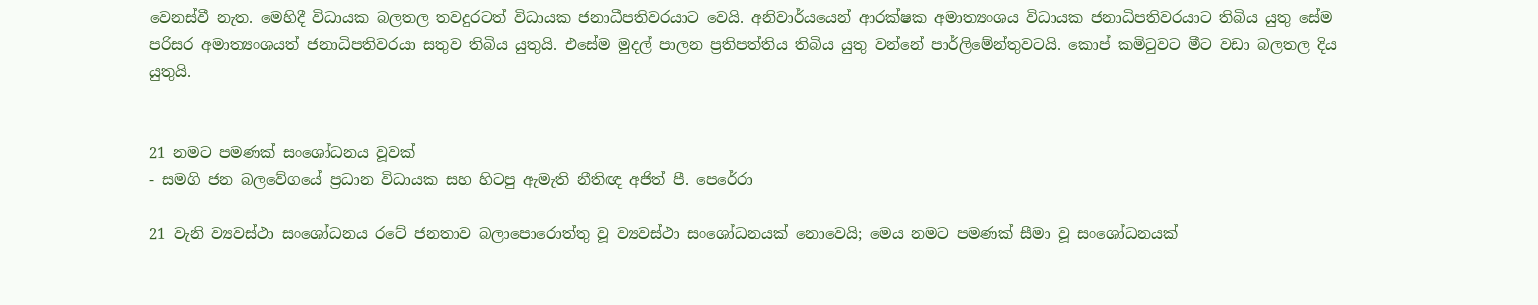වෙනස්වී නැත. මෙහිදී විධායක බලතල තවදුරටත් විධායක ජනාධීපතිවරයාට වෙයි. අනිවාර්යයෙන් ආරක්ෂක අමාත්‍යංශය විධායක ජනාධිපතිවරයාට තිබිය යුතු සේම පරිසර අමාත්‍යංශයත් ජනාධිපතිවරයා සතුව තිබිය යුතුයි. එසේම මුදල් පාලන ප්‍රතිපත්තිය තිබිය යුතු වන්නේ පාර්ලිමේන්තුවටයි. කොප් කමිටුවට මීට වඩා බලතල දිය යුතුයි.


21 නමට පමණක් සංශෝධනය වූවක්
- සමගි ජන බලවේගයේ ප්‍රධාන විධායක සහ හිටපු ඇමැති නීතිඥ අජිත් පී. පෙරේරා

21 වැනි ව්‍යවස්ථා සංශෝධනය රටේ ජනතාව බලාපොරොත්තු වූ ව්‍යවස්ථා සංශෝධනයක් නොවෙයි; මෙය නමට පමණක් සීමා වූ සංශෝධනයක්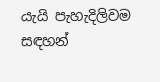යැයි පැහැදිලිවම සඳහන්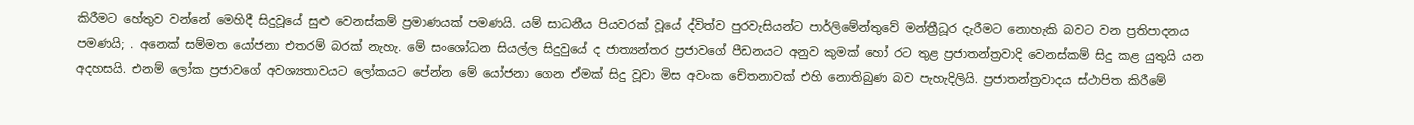කිරීමට හේතුව වන්නේ මෙහිදී සිදුවූයේ සුළු වෙනස්කම් ප්‍රමාණයක් පමණයි. යම් සාධනීය පියවරක් වූයේ ද්විත්ව පුරවැසියන්ට පාර්ලිමේන්තුවේ මන්ත්‍රීධූර දැරීමට නොහැකි බවට වන ප්‍රතිපාදනය පමණයි; . අනෙක් සම්මත යෝජනා එතරම් බරක් නැහැ. මේ සංශෝධන සියල්ල සිදුවුයේ ද ජාත්‍යන්තර ප්‍රජාවගේ පීඩනයට අනුව කුමක් හෝ රට තුළ ප්‍රජාතන්ත්‍රවාදි වෙනස්කම් සිදු කළ යුතුයි යන අදහසයි. එනම් ලෝක ප්‍රජාවගේ අවශ්‍යතාවයට ලෝකයට පේන්න මේ යෝජනා ගෙන ඒමක් සිදු වූවා මිස අවංක චේතනාවක් එහි නොතිබුණ බව පැහැදිලියි. ප්‍රජාතන්ත්‍රවාදය ස්ථාපිත කිරීමේ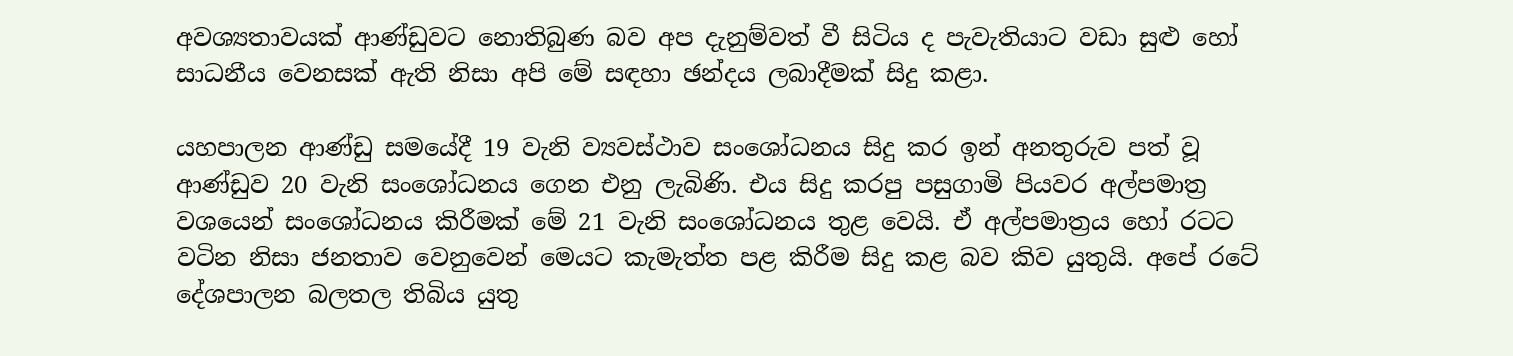අවශ්‍යතාවයක් ආණ්ඩුවට නොතිබුණ බව අප දැනුම්වත් වී සිටිය ද පැවැතියාට වඩා සුළු හෝ සාධනීය වෙනසක් ඇති නිසා අපි මේ සඳහා ඡන්දය ලබාදීමක් සිදු කළා.

යහපාලන ආණ්ඩු සමයේදී 19 වැනි ව්‍යවස්ථාව සංශෝධනය සිදු කර ඉන් අනතුරුව පත් වූ ආණ්ඩුව 20 වැනි සංශෝධනය ගෙන එනු ලැබිණි. එය සිදු කරපු පසුගාමි පියවර අල්පමාත්‍ර වශයෙන් සංශෝධනය කිරීමක් මේ 21 වැනි සංශෝධනය තුළ වෙයි. ඒ අල්පමාත්‍රය හෝ රටට වටින නිසා ජනතාව වෙනුවෙන් මෙයට කැමැත්ත පළ කිරීම සිදු කළ බව කිව යුතුයි. අපේ රටේ දේශපාලන බලතල තිබිය යුතු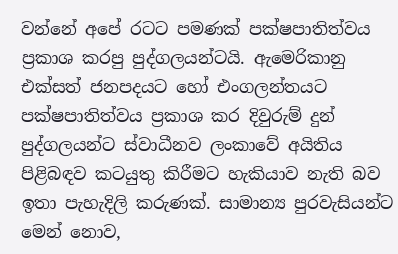වන්නේ අපේ රටට පමණක් පක්ෂපාතිත්වය ප්‍රකාශ කරපු පුද්ගලයන්ටයි. ඇමෙරිකානු එක්සත් ජනපදයට හෝ එංගලන්තයට පක්ෂපාතිත්වය ප්‍රකාශ කර දිවුරුම් දුන් පුද්ගලයන්ට ස්වාධීනව ලංකාවේ අයිතිය පිළිබඳව කටයුතු කිරීමට හැකියාව නැති බව ඉතා පැහැදිලි කරුණක්. සාමාන්‍ය පුරවැසියන්ට මෙන් නොව,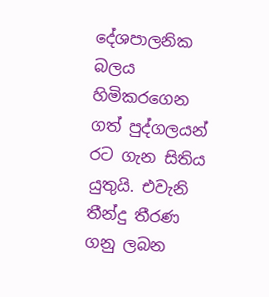දේශපාලනික බලය හිමිකරගෙන ගත් පුද්ගලයන් රට ගැන සිතිය යුතුයි. එවැනි තීන්දු තීරණ ගනු ලබන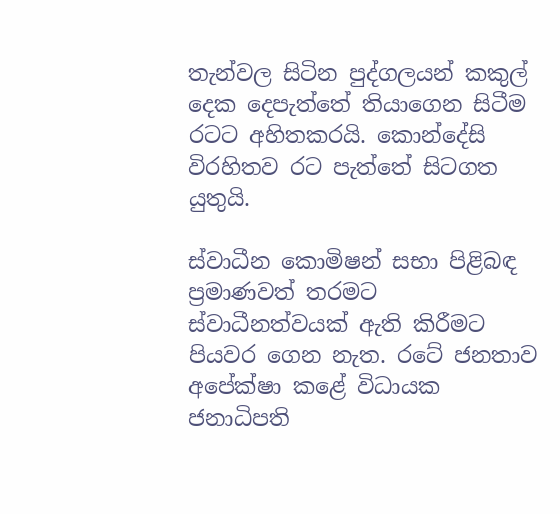තැන්වල සිටින පුද්ගලයන් කකුල් දෙක දෙපැත්තේ තියාගෙන සිටීම රටට අහිතකරයි. කොන්දේසි විරහිතව රට පැත්තේ සිටගත යුතුයි.

ස්වාධීන කොමිෂන් සභා පිළිබඳ ප්‍රමාණවත් තරමට ස්වාධීනත්වයක් ඇති කිරීමට පියවර ගෙන නැත. රටේ ජනතාව අපේක්ෂා කළේ විධායක ජනාධිපති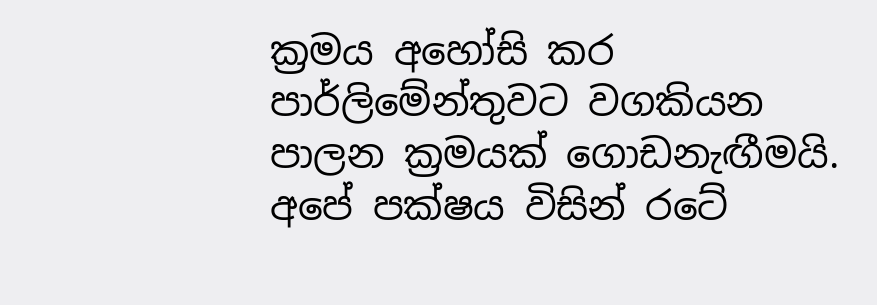ක්‍රමය අහෝසි කර පාර්ලිමේන්තුවට වගකියන පාලන ක්‍රමයක් ගොඩනැඟීමයි. අපේ පක්ෂය විසින් රටේ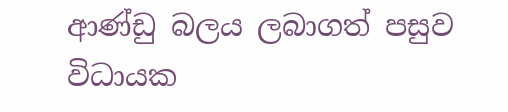ආණ්ඩු බලය ලබාගත් පසුව විධායක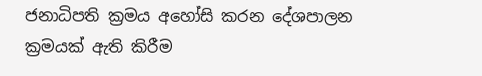ජනාධිපති ක්‍රමය අහෝසි කරන දේශපාලන ක්‍රමයක් ඇති කිරීම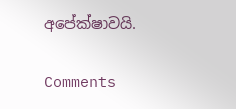අපේක්ෂාවයි.

Comments